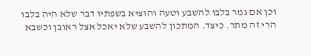וכן אם גמר בלבו להשבע וטעה והוציא בשפתיו דבר שלא היה בלבו הרי זה מתר. כיצד. המתכון להשבע שלא יאכל אצל ראובן וכשבא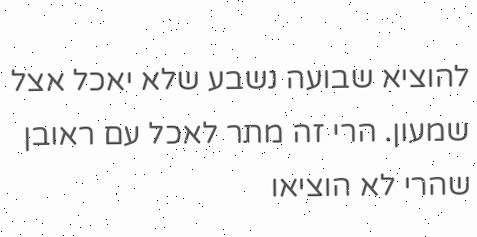להוציא שבועה נשבע שלא יאכל אצל שמעון. הרי זה מתר לאכל עם ראובן שהרי לא הוציאו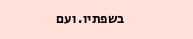בשפתיו. ועם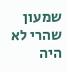שמעון שהרי לא היה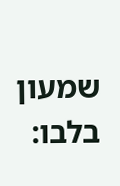שמעון בלבו: